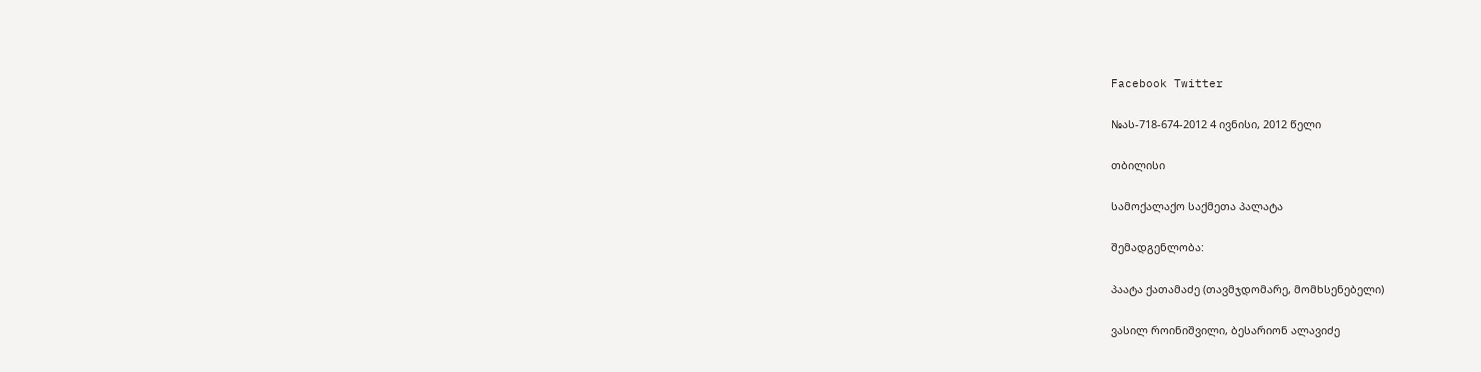Facebook Twitter

№ას-718-674-2012 4 ივნისი, 2012 წელი

თბილისი

სამოქალაქო საქმეთა პალატა

შემადგენლობა:

პაატა ქათამაძე (თავმჯდომარე, მომხსენებელი)

ვასილ როინიშვილი, ბესარიონ ალავიძე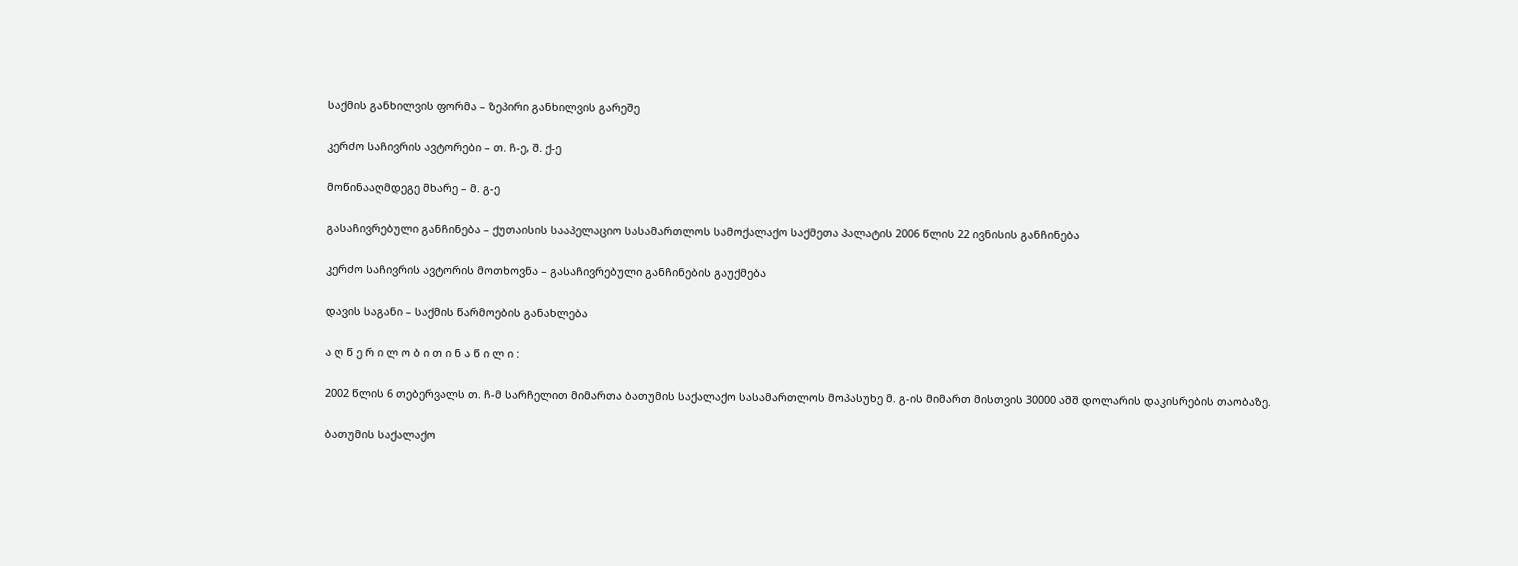საქმის განხილვის ფორმა – ზეპირი განხილვის გარეშე

კერძო საჩივრის ავტორები – თ. ჩ-ე, შ. ქ-ე

მოწინააღმდეგე მხარე – მ. გ-ე

გასაჩივრებული განჩინება – ქუთაისის სააპელაციო სასამართლოს სამოქალაქო საქმეთა პალატის 2006 წლის 22 ივნისის განჩინება

კერძო საჩივრის ავტორის მოთხოვნა – გასაჩივრებული განჩინების გაუქმება

დავის საგანი – საქმის წარმოების განახლება

ა ღ წ ე რ ი ლ ო ბ ი თ ი ნ ა წ ი ლ ი :

2002 წლის 6 თებერვალს თ. ჩ-მ სარჩელით მიმართა ბათუმის საქალაქო სასამართლოს მოპასუხე მ. გ-ის მიმართ მისთვის 30000 აშშ დოლარის დაკისრების თაობაზე.

ბათუმის საქალაქო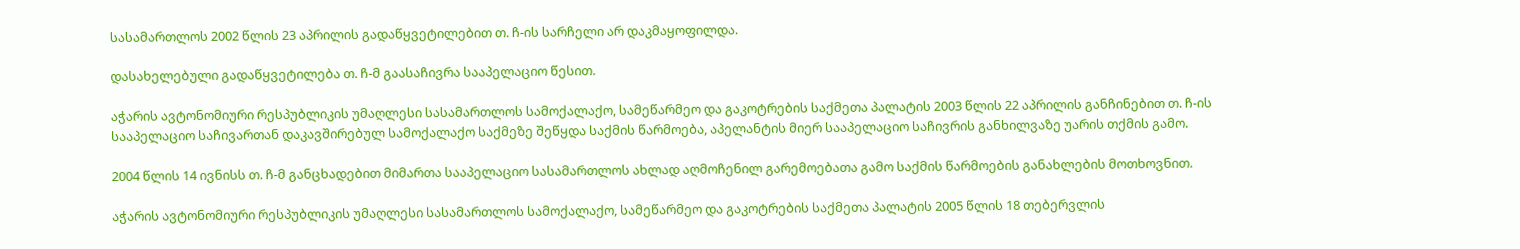სასამართლოს 2002 წლის 23 აპრილის გადაწყვეტილებით თ. ჩ-ის სარჩელი არ დაკმაყოფილდა.

დასახელებული გადაწყვეტილება თ. ჩ-მ გაასაჩივრა სააპელაციო წესით.

აჭარის ავტონომიური რესპუბლიკის უმაღლესი სასამართლოს სამოქალაქო, სამეწარმეო და გაკოტრების საქმეთა პალატის 2003 წლის 22 აპრილის განჩინებით თ. ჩ-ის სააპელაციო საჩივართან დაკავშირებულ სამოქალაქო საქმეზე შეწყდა საქმის წარმოება, აპელანტის მიერ სააპელაციო საჩივრის განხილვაზე უარის თქმის გამო.

2004 წლის 14 ივნისს თ. ჩ-მ განცხადებით მიმართა სააპელაციო სასამართლოს ახლად აღმოჩენილ გარემოებათა გამო საქმის წარმოების განახლების მოთხოვნით.

აჭარის ავტონომიური რესპუბლიკის უმაღლესი სასამართლოს სამოქალაქო, სამეწარმეო და გაკოტრების საქმეთა პალატის 2005 წლის 18 თებერვლის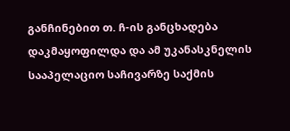განჩინებით თ. ჩ-ის განცხადება დაკმაყოფილდა და ამ უკანასკნელის სააპელაციო საჩივარზე საქმის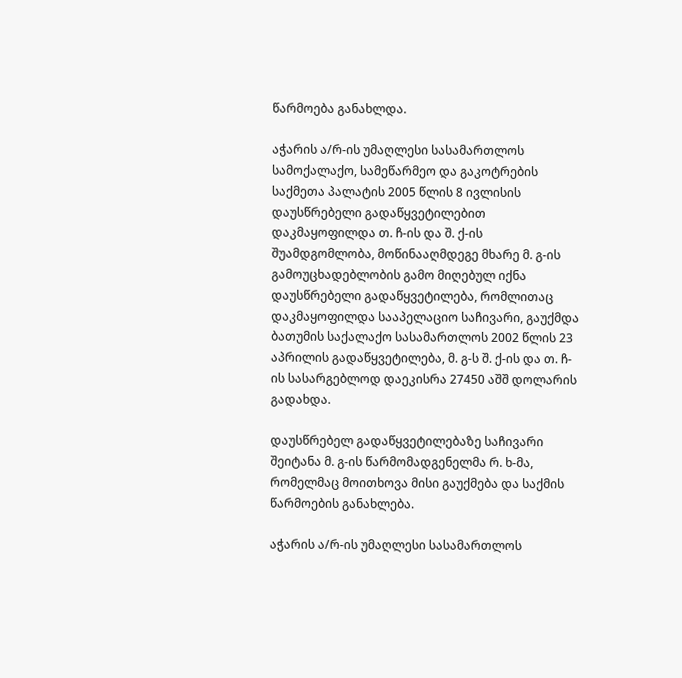წარმოება განახლდა.

აჭარის ა/რ-ის უმაღლესი სასამართლოს სამოქალაქო, სამეწარმეო და გაკოტრების საქმეთა პალატის 2005 წლის 8 ივლისის დაუსწრებელი გადაწყვეტილებით დაკმაყოფილდა თ. ჩ-ის და შ. ქ-ის შუამდგომლობა, მოწინააღმდეგე მხარე მ. გ-ის გამოუცხადებლობის გამო მიღებულ იქნა დაუსწრებელი გადაწყვეტილება, რომლითაც დაკმაყოფილდა სააპელაციო საჩივარი, გაუქმდა ბათუმის საქალაქო სასამართლოს 2002 წლის 23 აპრილის გადაწყვეტილება, მ. გ-ს შ. ქ-ის და თ. ჩ-ის სასარგებლოდ დაეკისრა 27450 აშშ დოლარის გადახდა.

დაუსწრებელ გადაწყვეტილებაზე საჩივარი შეიტანა მ. გ-ის წარმომადგენელმა რ. ხ-მა, რომელმაც მოითხოვა მისი გაუქმება და საქმის წარმოების განახლება.

აჭარის ა/რ-ის უმაღლესი სასამართლოს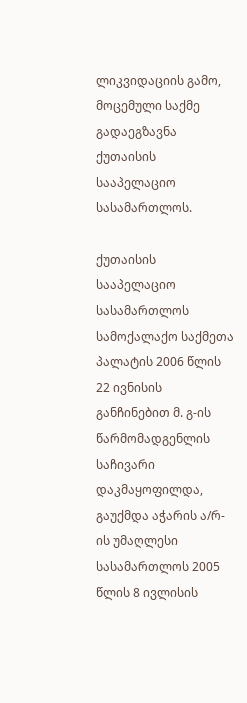ლიკვიდაციის გამო, მოცემული საქმე გადაეგზავნა ქუთაისის სააპელაციო სასამართლოს.

ქუთაისის სააპელაციო სასამართლოს სამოქალაქო საქმეთა პალატის 2006 წლის 22 ივნისის განჩინებით მ. გ-ის წარმომადგენლის საჩივარი დაკმაყოფილდა, გაუქმდა აჭარის ა/რ-ის უმაღლესი სასამართლოს 2005 წლის 8 ივლისის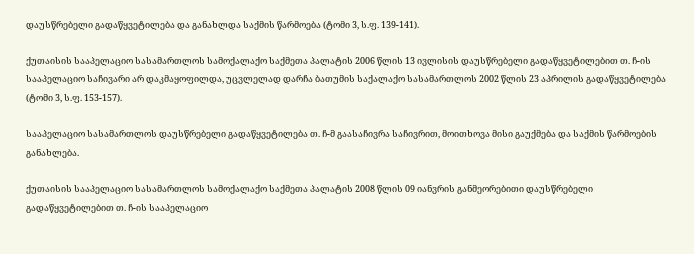დაუსწრებელი გადაწყვეტილება და განახლდა საქმის წარმოება (ტომი 3, ს.ფ. 139-141).

ქუთაისის სააპელაციო სასამართლოს სამოქალაქო საქმეთა პალატის 2006 წლის 13 ივლისის დაუსწრებელი გადაწყვეტილებით თ. ჩ-ის სააპელაციო საჩივარი არ დაკმაყოფილდა, უცვლელად დარჩა ბათუმის საქალაქო სასამართლოს 2002 წლის 23 აპრილის გადაწყვეტილება (ტომი 3, ს.ფ. 153-157).

სააპელაციო სასამართლოს დაუსწრებელი გადაწყვეტილება თ. ჩ-მ გაასაჩივრა საჩივრით, მოითხოვა მისი გაუქმება და საქმის წარმოების განახლება.

ქუთაისის სააპელაციო სასამართლოს სამოქალაქო საქმეთა პალატის 2008 წლის 09 იანვრის განმეორებითი დაუსწრებელი გადაწყვეტილებით თ. ჩ-ის სააპელაციო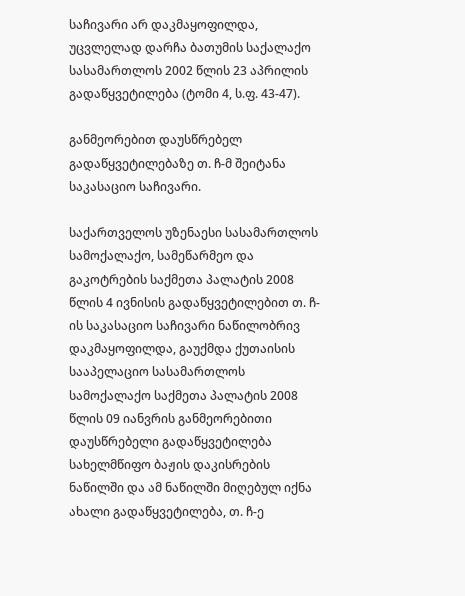საჩივარი არ დაკმაყოფილდა, უცვლელად დარჩა ბათუმის საქალაქო სასამართლოს 2002 წლის 23 აპრილის გადაწყვეტილება (ტომი 4, ს.ფ. 43-47).

განმეორებით დაუსწრებელ გადაწყვეტილებაზე თ. ჩ-მ შეიტანა საკასაციო საჩივარი.

საქართველოს უზენაესი სასამართლოს სამოქალაქო, სამეწარმეო და გაკოტრების საქმეთა პალატის 2008 წლის 4 ივნისის გადაწყვეტილებით თ. ჩ-ის საკასაციო საჩივარი ნაწილობრივ დაკმაყოფილდა, გაუქმდა ქუთაისის სააპელაციო სასამართლოს სამოქალაქო საქმეთა პალატის 2008 წლის 09 იანვრის განმეორებითი დაუსწრებელი გადაწყვეტილება სახელმწიფო ბაჟის დაკისრების ნაწილში და ამ ნაწილში მიღებულ იქნა ახალი გადაწყვეტილება, თ. ჩ-ე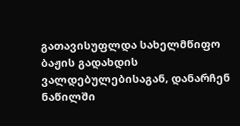გათავისუფლდა სახელმწიფო ბაჟის გადახდის ვალდებულებისაგან, დანარჩენ ნაწილში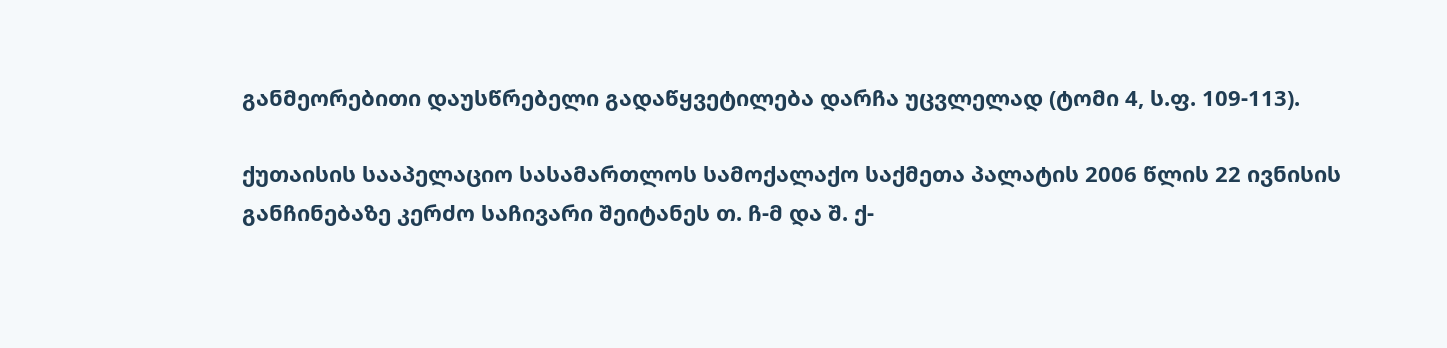განმეორებითი დაუსწრებელი გადაწყვეტილება დარჩა უცვლელად (ტომი 4, ს.ფ. 109-113).

ქუთაისის სააპელაციო სასამართლოს სამოქალაქო საქმეთა პალატის 2006 წლის 22 ივნისის განჩინებაზე კერძო საჩივარი შეიტანეს თ. ჩ-მ და შ. ქ-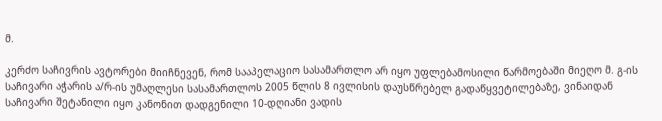მ.

კერძო საჩივრის ავტორები მიიჩნევენ, რომ სააპელაციო სასამართლო არ იყო უფლებამოსილი წარმოებაში მიეღო მ. გ-ის საჩივარი აჭარის ა/რ-ის უმაღლესი სასამართლოს 2005 წლის 8 ივლისის დაუსწრებელ გადაწყვეტილებაზე, ვინაიდან საჩივარი შეტანილი იყო კანონით დადგენილი 10-დღიანი ვადის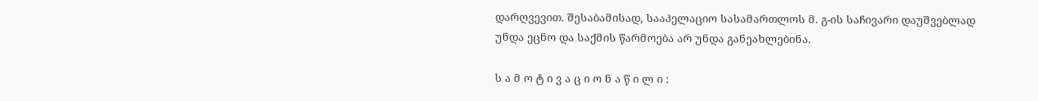დარღვევით. შესაბამისად, სააპელაციო სასამართლოს მ. გ-ის საჩივარი დაუშვებლად უნდა ეცნო და საქმის წარმოება არ უნდა განეახლებინა.

ს ა მ ო ტ ი ვ ა ც ი ო ნ ა წ ი ლ ი :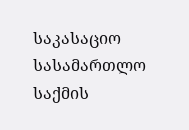საკასაციო სასამართლო საქმის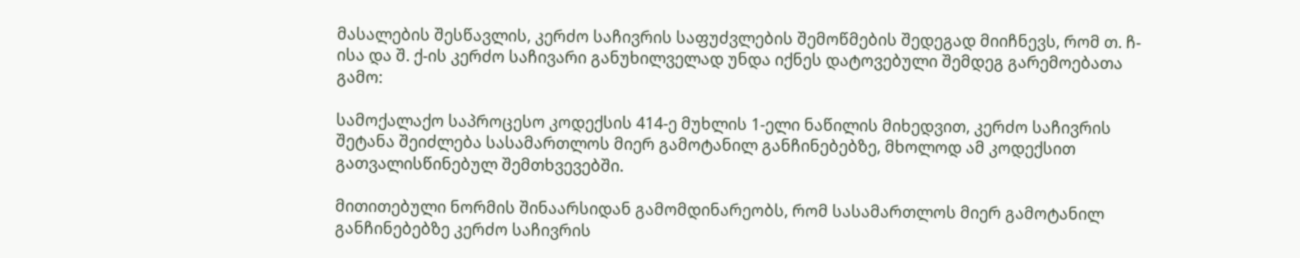მასალების შესწავლის, კერძო საჩივრის საფუძვლების შემოწმების შედეგად მიიჩნევს, რომ თ. ჩ-ისა და შ. ქ-ის კერძო საჩივარი განუხილველად უნდა იქნეს დატოვებული შემდეგ გარემოებათა გამო:

სამოქალაქო საპროცესო კოდექსის 414-ე მუხლის 1-ელი ნაწილის მიხედვით, კერძო საჩივრის შეტანა შეიძლება სასამართლოს მიერ გამოტანილ განჩინებებზე, მხოლოდ ამ კოდექსით გათვალისწინებულ შემთხვევებში.

მითითებული ნორმის შინაარსიდან გამომდინარეობს, რომ სასამართლოს მიერ გამოტანილ განჩინებებზე კერძო საჩივრის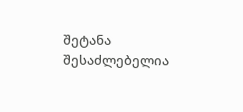შეტანა შესაძლებელია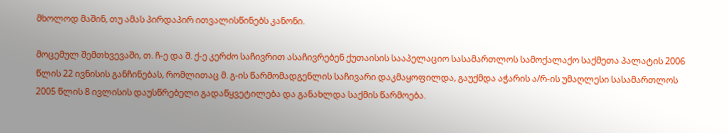მხოლოდ მაშინ, თუ ამას პირდაპირ ითვალისწინებს კანონი.

მოცემულ შემთხვევაში, თ. ჩ-ე და შ. ქ-ე კერძო საჩივრით ასაჩივრებენ ქუთაისის სააპელაციო სასამართლოს სამოქალაქო საქმეთა პალატის 2006 წლის 22 ივნისის განჩინებას, რომლითაც მ. გ-ის წარმომადგენლის საჩივარი დაკმაყოფილდა, გაუქმდა აჭარის ა/რ-ის უმაღლესი სასამართლოს 2005 წლის 8 ივლისის დაუსწრებელი გადაწყვეტილება და განახლდა საქმის წარმოება.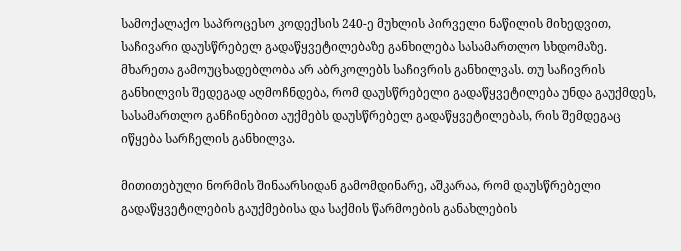სამოქალაქო საპროცესო კოდექსის 240-ე მუხლის პირველი ნაწილის მიხედვით, საჩივარი დაუსწრებელ გადაწყვეტილებაზე განხილება სასამართლო სხდომაზე. მხარეთა გამოუცხადებლობა არ აბრკოლებს საჩივრის განხილვას. თუ საჩივრის განხილვის შედეგად აღმოჩნდება, რომ დაუსწრებელი გადაწყვეტილება უნდა გაუქმდეს, სასამართლო განჩინებით აუქმებს დაუსწრებელ გადაწყვეტილებას, რის შემდეგაც იწყება სარჩელის განხილვა.

მითითებული ნორმის შინაარსიდან გამომდინარე, აშკარაა, რომ დაუსწრებელი გადაწყვეტილების გაუქმებისა და საქმის წარმოების განახლების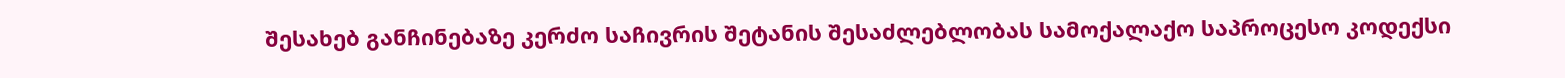შესახებ განჩინებაზე კერძო საჩივრის შეტანის შესაძლებლობას სამოქალაქო საპროცესო კოდექსი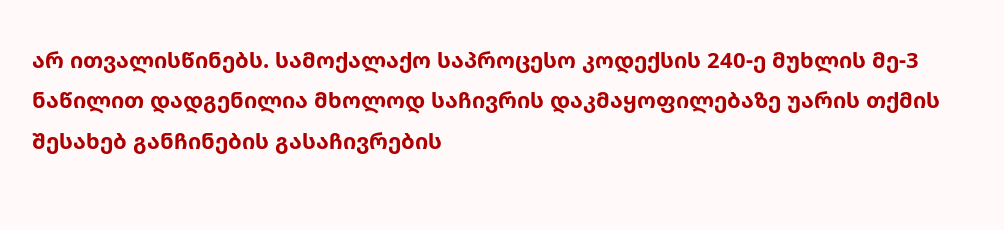არ ითვალისწინებს. სამოქალაქო საპროცესო კოდექსის 240-ე მუხლის მე-3 ნაწილით დადგენილია მხოლოდ საჩივრის დაკმაყოფილებაზე უარის თქმის შესახებ განჩინების გასაჩივრების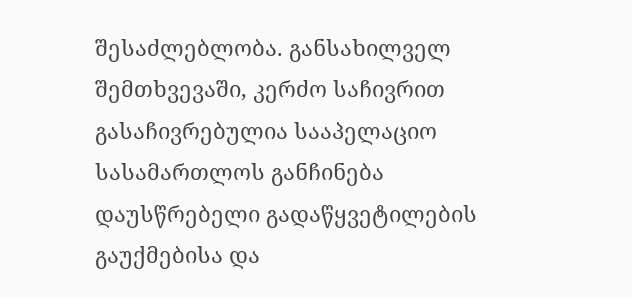შესაძლებლობა. განსახილველ შემთხვევაში, კერძო საჩივრით გასაჩივრებულია სააპელაციო სასამართლოს განჩინება დაუსწრებელი გადაწყვეტილების გაუქმებისა და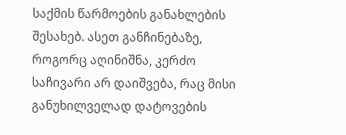საქმის წარმოების განახლების შესახებ. ასეთ განჩინებაზე, როგორც აღინიშნა, კერძო საჩივარი არ დაიშვება, რაც მისი განუხილველად დატოვების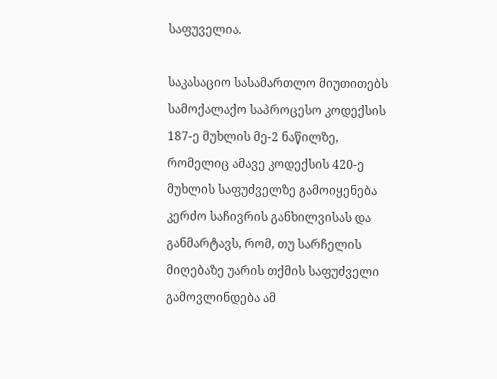საფუველია.

საკასაციო სასამართლო მიუთითებს სამოქალაქო საპროცესო კოდექსის 187-ე მუხლის მე-2 ნაწილზე, რომელიც ამავე კოდექსის 420-ე მუხლის საფუძველზე გამოიყენება კერძო საჩივრის განხილვისას და განმარტავს, რომ, თუ სარჩელის მიღებაზე უარის თქმის საფუძველი გამოვლინდება ამ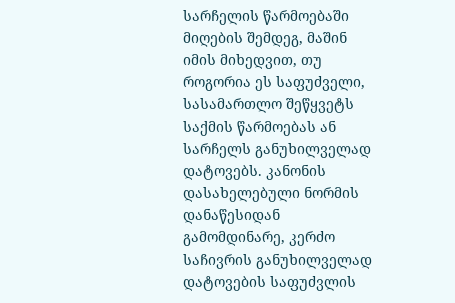სარჩელის წარმოებაში მიღების შემდეგ, მაშინ იმის მიხედვით, თუ როგორია ეს საფუძველი, სასამართლო შეწყვეტს საქმის წარმოებას ან სარჩელს განუხილველად დატოვებს. კანონის დასახელებული ნორმის დანაწესიდან გამომდინარე, კერძო საჩივრის განუხილველად დატოვების საფუძვლის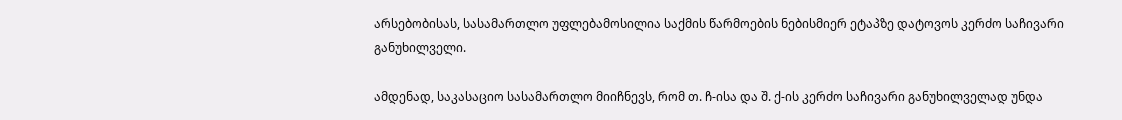არსებობისას, სასამართლო უფლებამოსილია საქმის წარმოების ნებისმიერ ეტაპზე დატოვოს კერძო საჩივარი განუხილველი.

ამდენად, საკასაციო სასამართლო მიიჩნევს, რომ თ. ჩ-ისა და შ. ქ-ის კერძო საჩივარი განუხილველად უნდა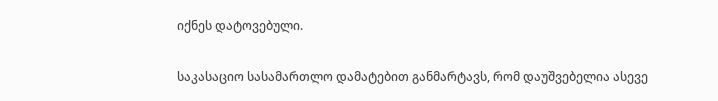იქნეს დატოვებული.

საკასაციო სასამართლო დამატებით განმარტავს, რომ დაუშვებელია ასევე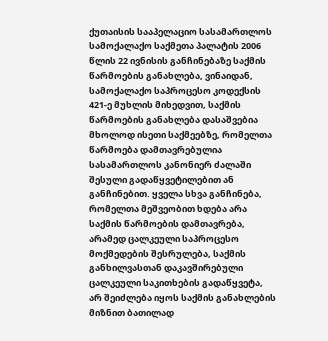ქუთაისის სააპელაციო სასამართლოს სამოქალაქო საქმეთა პალატის 2006 წლის 22 ივნისის განჩინებაზე საქმის წარმოების განახლება, ვინაიდან, სამოქალაქო საპროცესო კოდექსის 421-ე მუხლის მიხედვით, საქმის წარმოების განახლება დასაშვებია მხოლოდ ისეთი საქმეებზე, რომელთა წარმოება დამთავრებულია სასამართლოს კანონიერ ძალაში შესული გადაწყვეტილებით ან განჩინებით. ყველა სხვა განჩინება, რომელთა მეშვეობით ხდება არა საქმის წარმოების დამთავრება, არამედ ცალკეული საპროცესო მოქმედების შესრულება, საქმის განხილვასთან დაკავშირებული ცალკეული საკითხების გადაწყვეტა, არ შეიძლება იყოს საქმის განახლების მიზნით ბათილად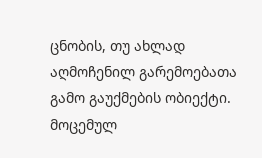ცნობის, თუ ახლად აღმოჩენილ გარემოებათა გამო გაუქმების ობიექტი. მოცემულ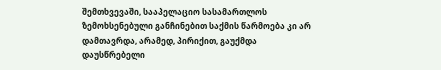შემთხვევაში, სააპელაციო სასამართლოს ზემოხსენებული განჩინებით საქმის წარმოება კი არ დამთავრდა, არამედ, პირიქით, გაუქმდა დაუსწრებელი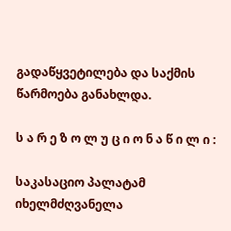გადაწყვეტილება და საქმის წარმოება განახლდა.

ს ა რ ე ზ ო ლ უ ც ი ო ნ ა წ ი ლ ი :

საკასაციო პალატამ იხელმძღვანელა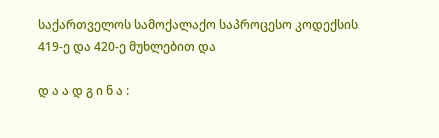საქართველოს სამოქალაქო საპროცესო კოდექსის 419-ე და 420-ე მუხლებით და

დ ა ა დ გ ი ნ ა :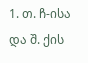1. თ. ჩ-ისა და შ. ქის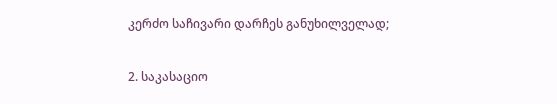კერძო საჩივარი დარჩეს განუხილველად;

2. საკასაციო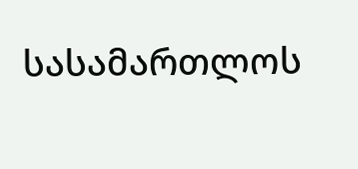სასამართლოს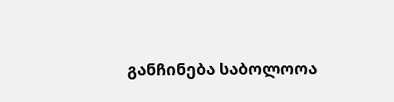განჩინება საბოლოოა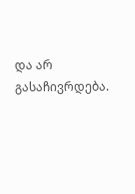და არ გასაჩივრდება.